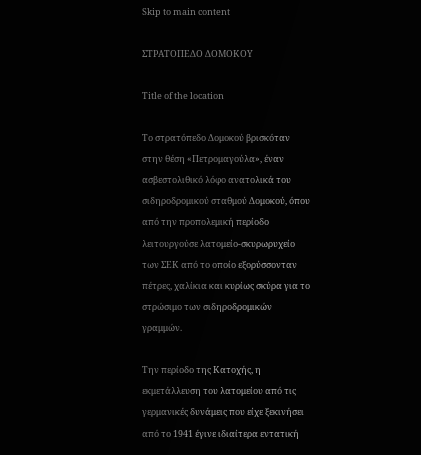Skip to main content

ΣΤΡΑΤΟΠΕΔΟ ΔΟΜΟΚΟΥ

Title of the location

Το στρατόπεδο Δομοκού βρισκόταν στην θέση «Πετρομαγούλα», έναν ασβεστολιθικό λόφο ανατολικά του σιδηροδρομικού σταθμού Δομοκού, όπου από την προπολεμική περίοδο λειτουργούσε λατομείο-σκυρωρυχείο των ΣΕΚ από το οποίο εξορύσσονταν πέτρες, χαλίκια και κυρίως σκύρα για το στρώσιμο των σιδηροδρομικών γραμμών.

Tην περίοδο της Κατοχής, η εκμετάλλευση του λατομείου από τις γερμανικές δυνάμεις που είχε ξεκινήσει από το 1941 έγινε ιδιαίτερα εντατική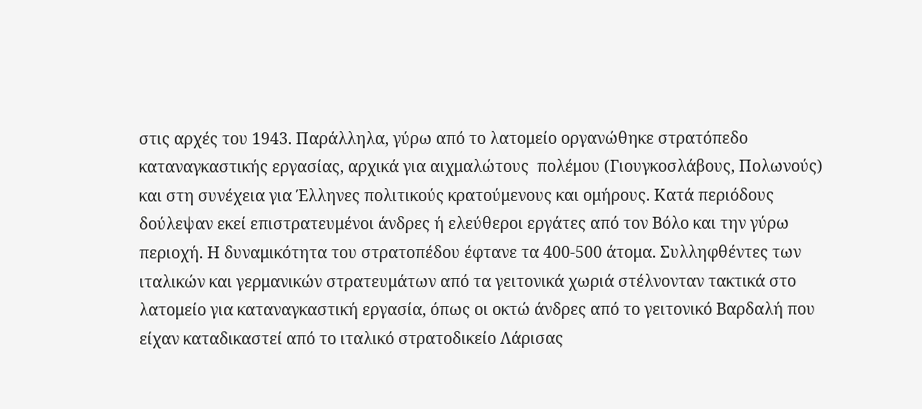στις αρχές του 1943. Παράλληλα, γύρω από το λατομείο οργανώθηκε στρατόπεδο καταναγκαστικής εργασίας, αρχικά για αιχμαλώτους  πολέμου (Γιουγκοσλάβους, Πολωνούς) και στη συνέχεια για Έλληνες πολιτικούς κρατούμενους και ομήρους. Κατά περιόδους δούλεψαν εκεί επιστρατευμένοι άνδρες ή ελεύθεροι εργάτες από τον Βόλο και την γύρω περιοχή. Η δυναμικότητα του στρατοπέδου έφτανε τα 400-500 άτομα. Συλληφθέντες των ιταλικών και γερμανικών στρατευμάτων από τα γειτονικά χωριά στέλνονταν τακτικά στο λατομείο για καταναγκαστική εργασία, όπως οι οκτώ άνδρες από το γειτονικό Βαρδαλή που είχαν καταδικαστεί από το ιταλικό στρατοδικείο Λάρισας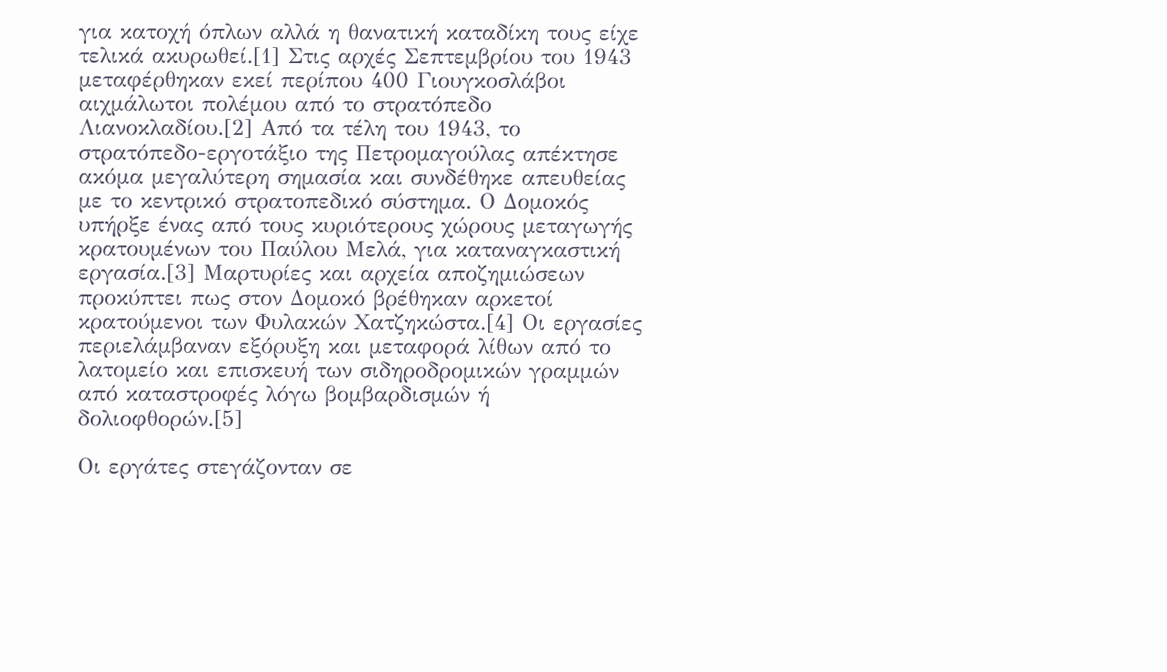για κατοχή όπλων αλλά η θανατική καταδίκη τους είχε τελικά ακυρωθεί.[1] Στις αρχές Σεπτεμβρίου του 1943 μεταφέρθηκαν εκεί περίπου 400 Γιουγκοσλάβοι αιχμάλωτοι πολέμου από το στρατόπεδο Λιανοκλαδίου.[2] Από τα τέλη του 1943, το στρατόπεδο-εργοτάξιο της Πετρομαγούλας απέκτησε ακόμα μεγαλύτερη σημασία και συνδέθηκε απευθείας με το κεντρικό στρατοπεδικό σύστημα. Ο Δομοκός υπήρξε ένας από τους κυριότερους χώρους μεταγωγής κρατουμένων του Παύλου Μελά, για καταναγκαστική εργασία.[3] Μαρτυρίες και αρχεία αποζημιώσεων προκύπτει πως στον Δομοκό βρέθηκαν αρκετοί κρατούμενοι των Φυλακών Χατζηκώστα.[4] Οι εργασίες περιελάμβαναν εξόρυξη και μεταφορά λίθων από το λατομείο και επισκευή των σιδηροδρομικών γραμμών από καταστροφές λόγω βομβαρδισμών ή δολιοφθορών.[5]

Οι εργάτες στεγάζονταν σε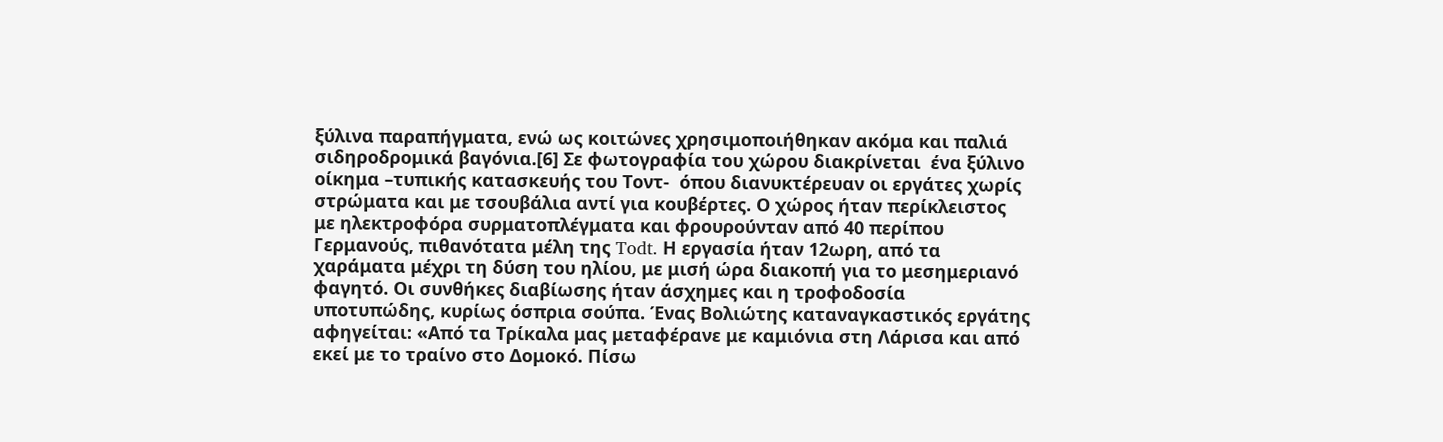ξύλινα παραπήγματα, ενώ ως κοιτώνες χρησιμοποιήθηκαν ακόμα και παλιά σιδηροδρομικά βαγόνια.[6] Σε φωτογραφία του χώρου διακρίνεται  ένα ξύλινο οίκημα –τυπικής κατασκευής του Τοντ-  όπου διανυκτέρευαν οι εργάτες χωρίς στρώματα και με τσουβάλια αντί για κουβέρτες. Ο χώρος ήταν περίκλειστος με ηλεκτροφόρα συρματοπλέγματα και φρουρούνταν από 40 περίπου Γερμανούς, πιθανότατα μέλη της Todt. Η εργασία ήταν 12ωρη, από τα χαράματα μέχρι τη δύση του ηλίου, με μισή ώρα διακοπή για το μεσημεριανό φαγητό. Οι συνθήκες διαβίωσης ήταν άσχημες και η τροφοδοσία υποτυπώδης, κυρίως όσπρια σούπα. Ένας Βολιώτης καταναγκαστικός εργάτης αφηγείται: «Από τα Τρίκαλα μας μεταφέρανε με καμιόνια στη Λάρισα και από εκεί με το τραίνο στο Δομοκό. Πίσω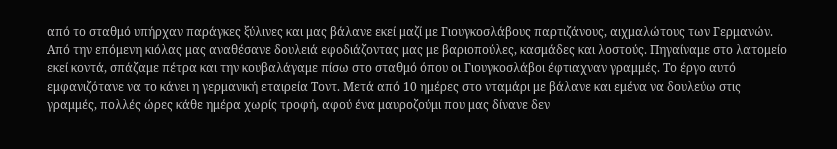από το σταθμό υπήρχαν παράγκες ξύλινες και μας βάλανε εκεί μαζί με Γιουγκοσλάβους παρτιζάνους, αιχμαλώτους των Γερμανών. Από την επόμενη κιόλας μας αναθέσανε δουλειά εφοδιάζοντας μας με βαριοπούλες, κασμάδες και λοστούς. Πηγαίναμε στο λατομείο εκεί κοντά, σπάζαμε πέτρα και την κουβαλάγαμε πίσω στο σταθμό όπου οι Γιουγκοσλάβοι έφτιαχναν γραμμές. Το έργο αυτό εμφανιζότανε να το κάνει η γερμανική εταιρεία Τοντ. Μετά από 10 ημέρες στο νταμάρι με βάλανε και εμένα να δουλεύω στις γραμμές, πολλές ώρες κάθε ημέρα χωρίς τροφή, αφού ένα μαυροζούμι που μας δίνανε δεν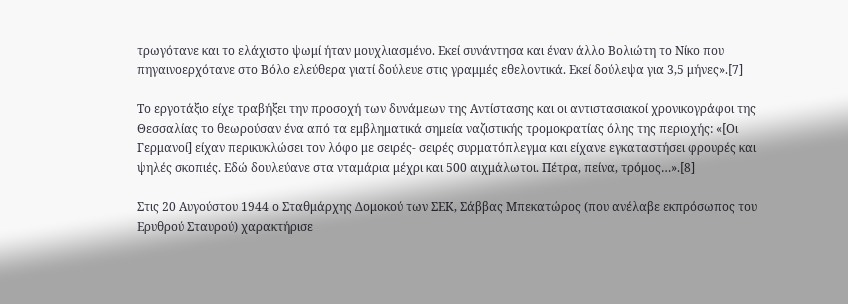τρωγότανε και το ελάχιστο ψωμί ήταν μουχλιασμένο. Εκεί συνάντησα και έναν άλλο Βολιώτη το Νίκο που πηγαινοερχότανε στο Βόλο ελεύθερα γιατί δούλευε στις γραμμές εθελοντικά. Εκεί δούλεψα για 3,5 μήνες».[7]

Το εργοτάξιο είχε τραβήξει την προσοχή των δυνάμεων της Αντίστασης και οι αντιστασιακοί χρονικογράφοι της Θεσσαλίας το θεωρούσαν ένα από τα εμβληματικά σημεία ναζιστικής τρομοκρατίας όλης της περιοχής: «[Οι Γερμανοί] είχαν περικυκλώσει τον λόφο με σειρές- σειρές συρματόπλεγμα και είχανε εγκαταστήσει φρουρές και ψηλές σκοπιές. Εδώ δουλεύανε στα νταμάρια μέχρι και 500 αιχμάλωτοι. Πέτρα, πείνα, τρόμος…».[8]

Στις 20 Αυγούστου 1944 ο Σταθμάρχης Δομοκού των ΣΕΚ, Σάββας Μπεκατώρος (που ανέλαβε εκπρόσωπος του Ερυθρού Σταυρού) χαρακτήρισε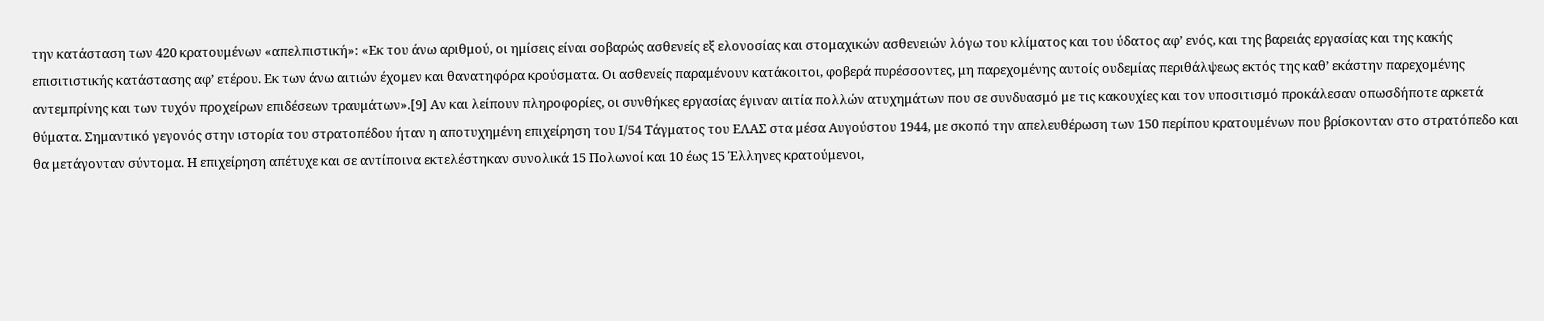την κατάσταση των 420 κρατουμένων «απελπιστική»: «Εκ του άνω αριθμού, οι ημίσεις είναι σοβαρώς ασθενείς εξ ελονοσίας και στομαχικών ασθενειών λόγω του κλίματος και του ύδατος αφ’ ενός, και της βαρειάς εργασίας και της κακής επισιτιστικής κατάστασης αφ’ ετέρου. Εκ των άνω αιτιών έχομεν και θανατηφόρα κρούσματα. Οι ασθενείς παραμένουν κατάκοιτοι, φοβερά πυρέσσοντες, μη παρεχομένης αυτοίς ουδεμίας περιθάλψεως εκτός της καθ’ εκάστην παρεχομένης αντεμπρίνης και των τυχόν προχείρων επιδέσεων τραυμάτων».[9] Αν και λείπουν πληροφορίες, οι συνθήκες εργασίας έγιναν αιτία πολλών ατυχημάτων που σε συνδυασμό με τις κακουχίες και τον υποσιτισμό προκάλεσαν οπωσδήποτε αρκετά θύματα. Σημαντικό γεγονός στην ιστορία του στρατοπέδου ήταν η αποτυχημένη επιχείρηση του Ι/54 Τάγματος του ΕΛΑΣ στα μέσα Αυγούστου 1944, με σκοπό την απελευθέρωση των 150 περίπου κρατουμένων που βρίσκονταν στο στρατόπεδο και θα μετάγονταν σύντομα. Η επιχείρηση απέτυχε και σε αντίποινα εκτελέστηκαν συνολικά 15 Πολωνοί και 10 έως 15 Έλληνες κρατούμενοι,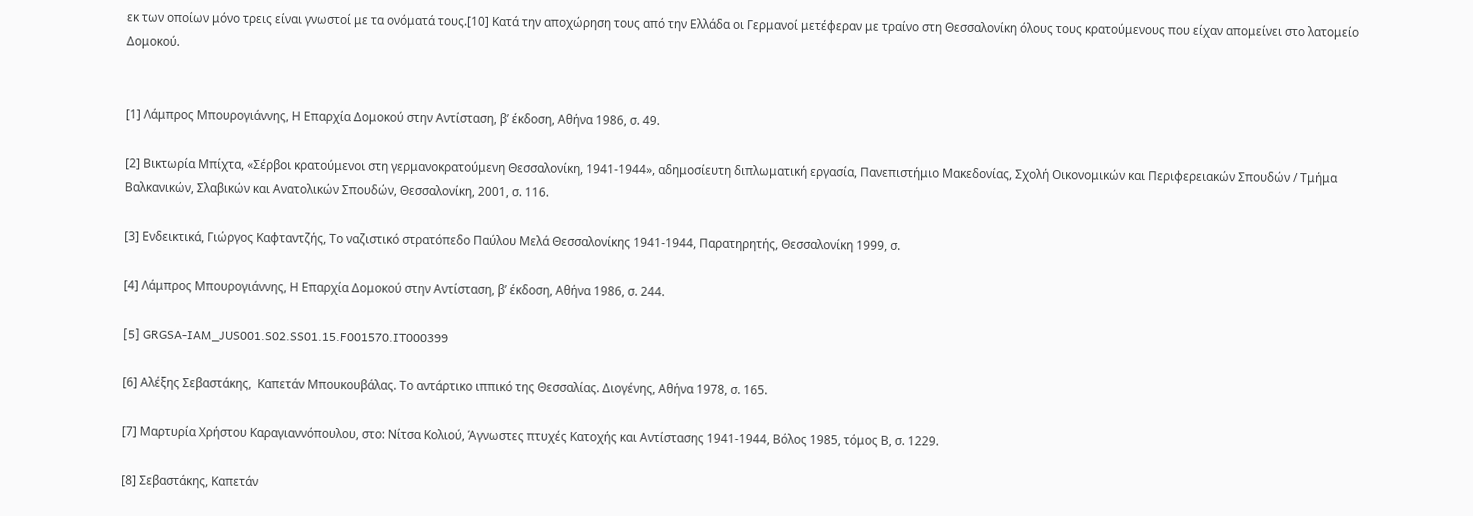εκ των οποίων μόνο τρεις είναι γνωστοί με τα ονόματά τους.[10] Κατά την αποχώρηση τους από την Ελλάδα οι Γερμανοί μετέφεραν με τραίνο στη Θεσσαλονίκη όλους τους κρατούμενους που είχαν απομείνει στο λατομείο Δομοκού.


[1] Λάμπρος Μπουρογιάννης, Η Επαρχία Δομοκού στην Αντίσταση, β’ έκδοση, Αθήνα 1986, σ. 49.

[2] Βικτωρία Μπίχτα, «Σέρβοι κρατούμενοι στη γερμανοκρατούμενη Θεσσαλονίκη, 1941-1944», αδημοσίευτη διπλωματική εργασία, Πανεπιστήμιο Μακεδονίας, Σχολή Οικονομικών και Περιφερειακών Σπουδών / Τμήμα Βαλκανικών, Σλαβικών και Ανατολικών Σπουδών, Θεσσαλονίκη, 2001, σ. 116.

[3] Ενδεικτικά, Γιώργος Καφταντζής, Το ναζιστικό στρατόπεδο Παύλου Μελά Θεσσαλονίκης 1941-1944, Παρατηρητής, Θεσσαλονίκη 1999, σ.

[4] Λάμπρος Μπουρογιάννης, Η Επαρχία Δομοκού στην Αντίσταση, β’ έκδοση, Αθήνα 1986, σ. 244.

[5] GRGSA-IAM_JUS001.S02.SS01.15.F001570.IT000399

[6] Αλέξης Σεβαστάκης,  Καπετάν Μπουκουβάλας. Το αντάρτικο ιππικό της Θεσσαλίας. Διογένης, Αθήνα 1978, σ. 165.

[7] Μαρτυρία Χρήστου Καραγιαννόπουλου, στο: Νίτσα Κολιού, Άγνωστες πτυχές Κατοχής και Αντίστασης 1941-1944, Βόλος 1985, τόμος Β, σ. 1229.

[8] Σεβαστάκης, Καπετάν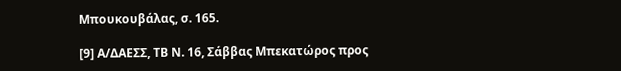Μπουκουβάλας, σ. 165.

[9] Α/ΔΑΕΣΣ, ΤΒ Ν. 16, Σάββας Μπεκατώρος προς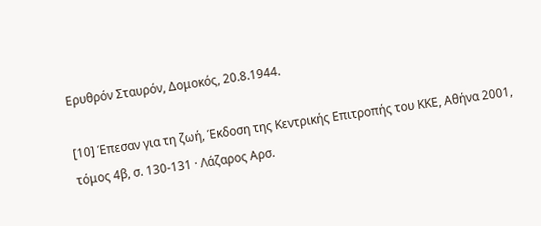Ερυθρόν Σταυρόν, Δομοκός, 20.8.1944.

[10] Έπεσαν για τη ζωή, Έκδοση της Κεντρικής Επιτροπής του ΚΚΕ, Αθήνα 2001, τόμος 4β, σ. 130-131 · Λάζαρος Αρσ.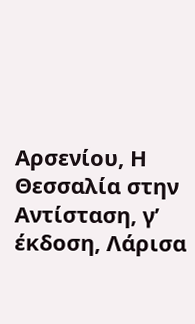Αρσενίου, Η Θεσσαλία στην Αντίσταση, γ’ έκδοση, Λάρισα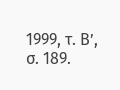1999, τ. Β’, σ. 189.